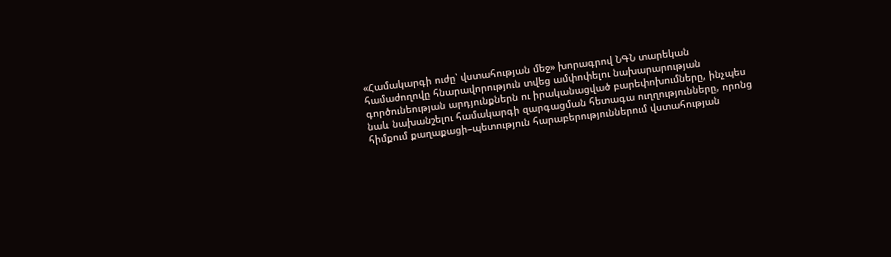«Համակարգի ուժը՝ վստահության մեջ» խորագրով ՆԳՆ տարեկան համաժողովը հնարավորություն տվեց ամփոփելու նախարարության գործունեության արդյունքներն ու իրականացված բարեփոխումները, ինչպես նաև նախանշելու համակարգի զարգացման հետագա ուղղությունները, որոնց հիմքում քաղաքացի–պետություն հարաբերություններում վստահության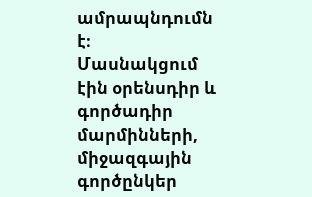ամրապնդումն է։
Մասնակցում էին օրենսդիր և գործադիր մարմինների, միջազգային գործընկեր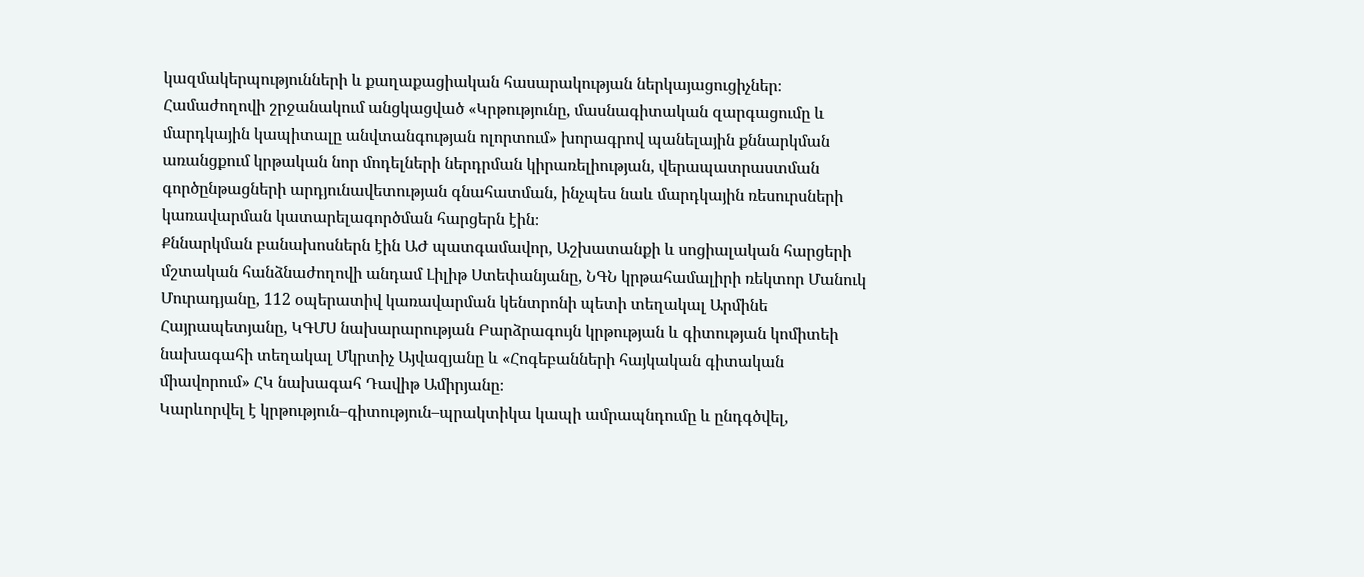կազմակերպությունների և քաղաքացիական հասարակության ներկայացուցիչներ։
Համաժողովի շրջանակում անցկացված «Կրթությունը, մասնագիտական զարգացումը և մարդկային կապիտալը անվտանգության ոլորտում» խորագրով պանելային քննարկման առանցքում կրթական նոր մոդելների ներդրման կիրառելիության, վերապատրաստման գործընթացների արդյունավետության գնահատման, ինչպես նաև մարդկային ռեսուրսների կառավարման կատարելագործման հարցերն էին։
Քննարկման բանախոսներն էին ԱԺ պատգամավոր, Աշխատանքի և սոցիալական հարցերի մշտական հանձնաժողովի անդամ Լիլիթ Ստեփանյանը, ՆԳՆ կրթահամալիրի ռեկտոր Մանուկ Մուրադյանը, 112 օպերատիվ կառավարման կենտրոնի պետի տեղակալ Արմինե Հայրապետյանը, ԿԳՄՍ նախարարության Բարձրագույն կրթության և գիտության կոմիտեի նախագահի տեղակալ Մկրտիչ Այվազյանը և «Հոգեբանների հայկական գիտական միավորում» ՀԿ նախագահ Դավիթ Ամիրյանը։
Կարևորվել է կրթություն–գիտություն–պրակտիկա կապի ամրապնդումը և ընդգծվել,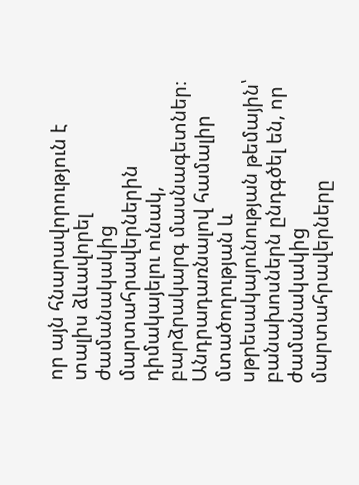որ այն հնարավորություն է տալիս ձևավորել ժամանակակից մարտահրավերներին դիմակայելու ունակ, բարձրակարգ մասնագետներ։
Անդրադառնալով համալիր մտածողության և սթրեսակայունության թեմային՝ բանախոսներն ընդգծել են, որ ժամանակակից մարտահրավերները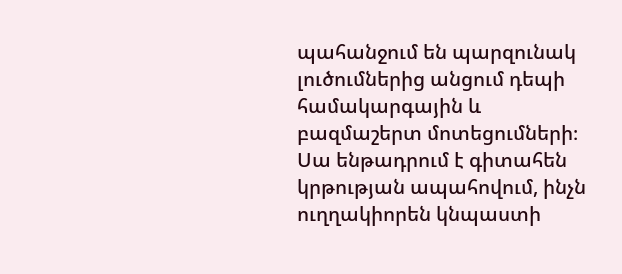պահանջում են պարզունակ լուծումներից անցում դեպի համակարգային և բազմաշերտ մոտեցումների։ Սա ենթադրում է գիտահեն կրթության ապահովում, ինչն ուղղակիորեն կնպաստի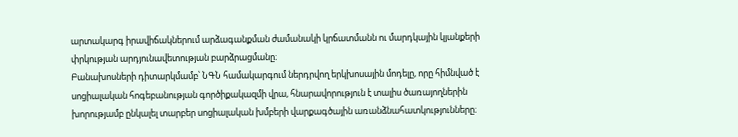արտակարգ իրավիճակներում արձագանքման ժամանակի կրճատմանն ու մարդկային կյանքերի փրկության արդյունավետության բարձրացմանը։
Բանախոսների դիտարկմամբ՝ ՆԳՆ համակարգում ներդրվող երկխոսային մոդելը, որը հիմնված է սոցիալական հոգեբանության գործիքակազմի վրա, հնարավորություն է տալիս ծառայողներին խորությամբ ընկալել տարբեր սոցիալական խմբերի վարքագծային առանձնահատկությունները։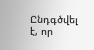Ընդգծվել է, որ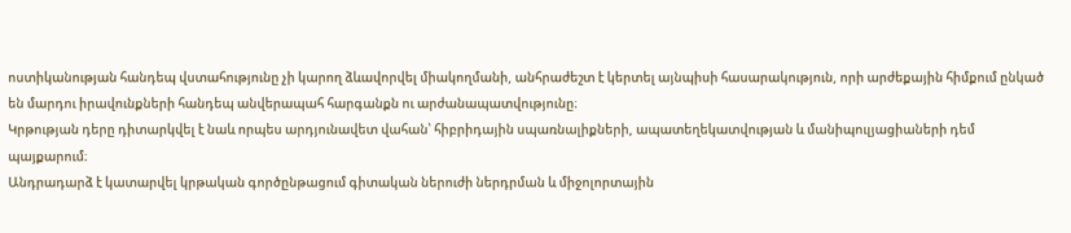ոստիկանության հանդեպ վստահությունը չի կարող ձևավորվել միակողմանի, անհրաժեշտ է կերտել այնպիսի հասարակություն, որի արժեքային հիմքում ընկած են մարդու իրավունքների հանդեպ անվերապահ հարգանքն ու արժանապատվությունը։
Կրթության դերը դիտարկվել է նաև որպես արդյունավետ վահան՝ հիբրիդային սպառնալիքների, ապատեղեկատվության և մանիպուլյացիաների դեմ պայքարում։
Անդրադարձ է կատարվել կրթական գործընթացում գիտական ներուժի ներդրման և միջոլորտային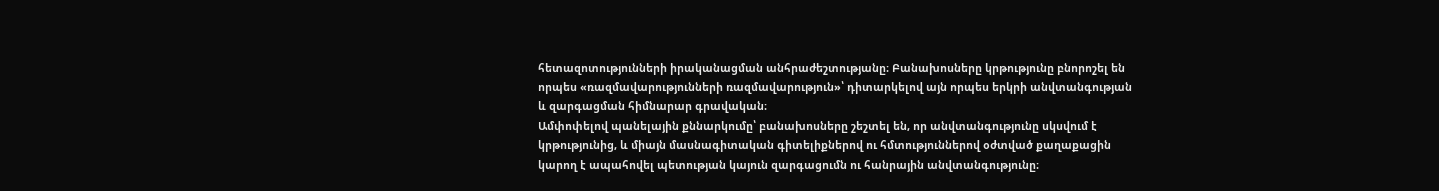հետազոտությունների իրականացման անհրաժեշտությանը։ Բանախոսները կրթությունը բնորոշել են որպես «ռազմավարությունների ռազմավարություն»՝ դիտարկելով այն որպես երկրի անվտանգության և զարգացման հիմնարար գրավական։
Ամփոփելով պանելային քննարկումը՝ բանախոսները շեշտել են, որ անվտանգությունը սկսվում է կրթությունից, և միայն մասնագիտական գիտելիքներով ու հմտություններով օժտված քաղաքացին կարող է ապահովել պետության կայուն զարգացումն ու հանրային անվտանգությունը։